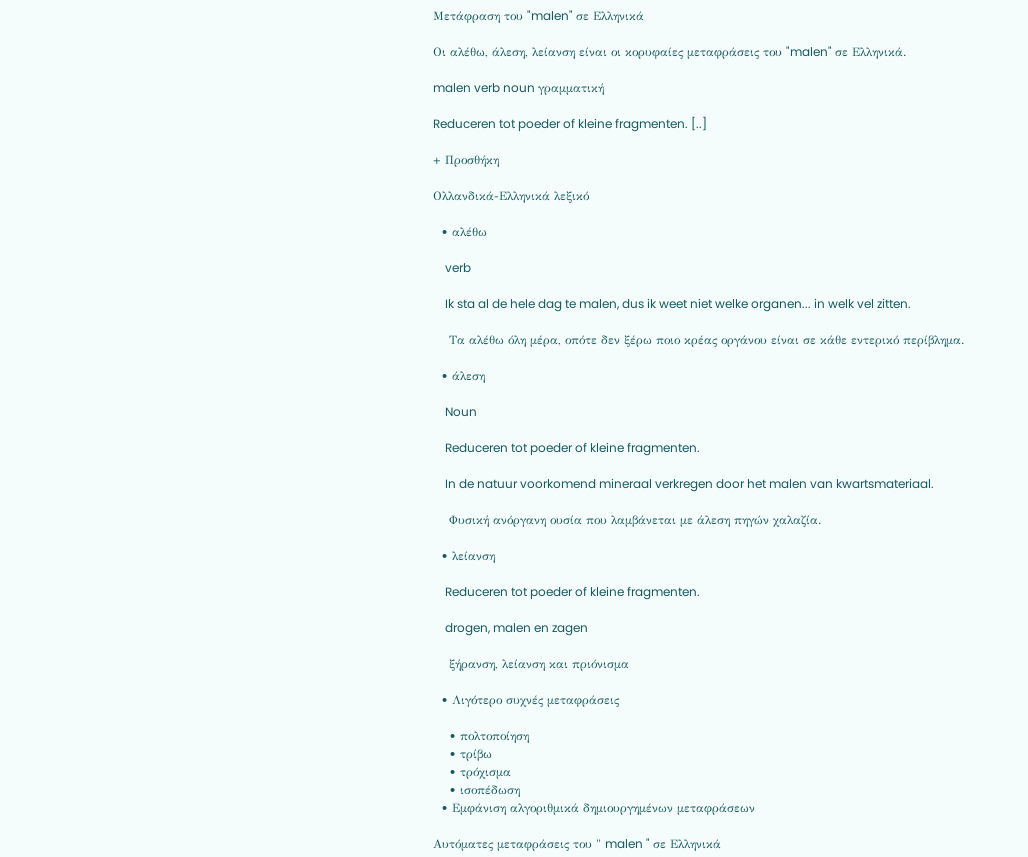Μετάφραση του "malen" σε Ελληνικά

Οι αλέθω, άλεση, λείανση είναι οι κορυφαίες μεταφράσεις του "malen" σε Ελληνικά.

malen verb noun γραμματική

Reduceren tot poeder of kleine fragmenten. [..]

+ Προσθήκη

Ολλανδικά-Ελληνικά λεξικό

  • αλέθω

    verb

    Ik sta al de hele dag te malen, dus ik weet niet welke organen... in welk vel zitten.

    Τα αλέθω όλη μέρα, οπότε δεν ξέρω ποιο κρέας οργάνου είναι σε κάθε εντερικό περίβλημα.

  • άλεση

    Noun

    Reduceren tot poeder of kleine fragmenten.

    In de natuur voorkomend mineraal verkregen door het malen van kwartsmateriaal.

    Φυσική ανόργανη ουσία που λαμβάνεται με άλεση πηγών χαλαζία.

  • λείανση

    Reduceren tot poeder of kleine fragmenten.

    drogen, malen en zagen

    ξήρανση, λείανση και πριόνισμα

  • Λιγότερο συχνές μεταφράσεις

    • πολτοποίηση
    • τρίβω
    • τρόχισμα
    • ισοπέδωση
  • Εμφάνιση αλγοριθμικά δημιουργημένων μεταφράσεων

Αυτόματες μεταφράσεις του " malen " σε Ελληνικά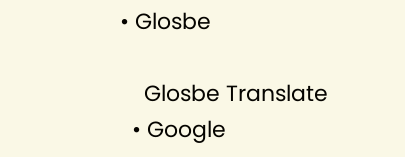• Glosbe

    Glosbe Translate
  • Google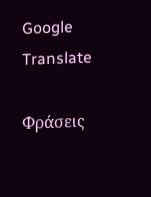Google Translate

Φράσεις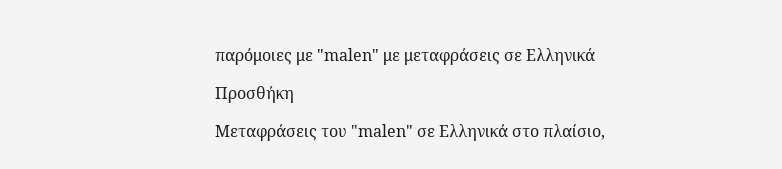παρόμοιες με "malen" με μεταφράσεις σε Ελληνικά

Προσθήκη

Μεταφράσεις του "malen" σε Ελληνικά στο πλαίσιο,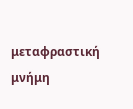μεταφραστική μνήμη